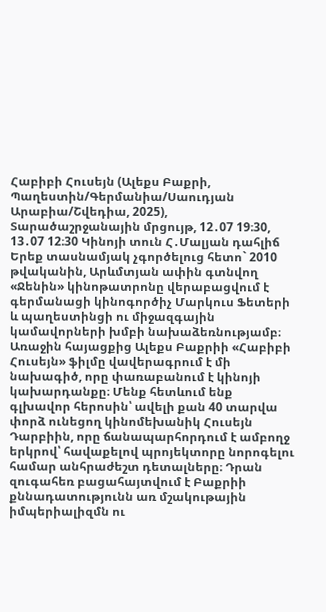Հաբիբի Հուսեյն (Ալեքս Բաքրի, Պաղեստին/Գերմանիա/Սաուդյան Արաբիա/Շվեդիա, 2025), Տարածաշրջանային մրցույթ, 12․07 19։30, 13․07 12։30 Կինոյի տուն Հ․Մալյան դահլիճ
Երեք տասնամյակ չգործելուց հետո` 2010 թվականին, Արևմտյան ափին գտնվող «Ջենին» կինոթատրոնը վերաբացվում է գերմանացի կինոգործիչ Մարկուս Ֆետերի և պաղեստինցի ու միջազգային կամավորների խմբի նախաձեռնությամբ։
Առաջին հայացքից Ալեքս Բաքրիի «Հաբիբի Հուսեյն» ֆիլմը վավերագրում է մի նախագիծ, որը փառաբանում է կինոյի կախարդանքը։ Մենք հետևում ենք գլխավոր հերոսին՝ ավելի քան 40 տարվա փորձ ունեցող կինոմեխանիկ Հուսեյն Դարբիին, որը ճանապարհորդում է ամբողջ երկրով՝ հավաքելով պրոյեկտորը նորոգելու համար անհրաժեշտ դետալները։ Դրան զուգահեռ բացահայտվում է Բաքրիի քննադատությունն առ մշակութային իմպերիալիզմն ու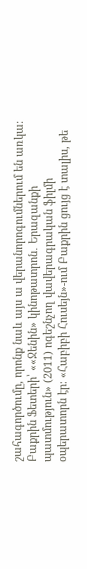շահագործումը, որոնք նաև այս ա վերանորոգումներում են առկա։
Բաքրին Ֆետերի՝ ««Ջենին» կինոթատրոն․ Երազանքի պատմություն» (2011) ոգեշնչող վավերագրական ֆիլմի օպերատորն էր։ «Հաբիբի Հուսեյն»-ում Բաքրին ցույց է տալիս, թե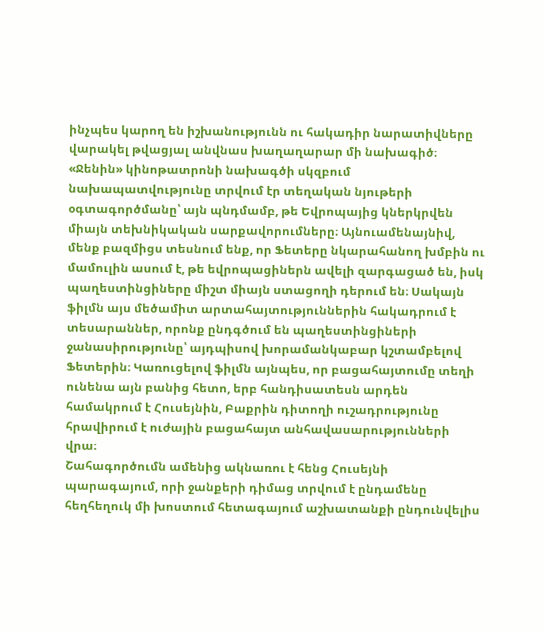ինչպես կարող են իշխանությունն ու հակադիր նարատիվները վարակել թվացյալ անվնաս խաղաղարար մի նախագիծ։
«Ջենին» կինոթատրոնի նախագծի սկզբում նախապատվությունը տրվում էր տեղական նյութերի օգտագործմանը՝ այն պնդմամբ, թե Եվրոպայից կներկրվեն միայն տեխնիկական սարքավորումները։ Այնուամենայնիվ, մենք բազմիցս տեսնում ենք, որ Ֆետերը նկարահանող խմբին ու մամուլին ասում է, թե եվրոպացիներն ավելի զարգացած են, իսկ պաղեստինցիները միշտ միայն ստացողի դերում են։ Սակայն ֆիլմն այս մեծամիտ արտահայտություններին հակադրում է տեսարաններ, որոնք ընդգծում են պաղեստինցիների ջանասիրությունը՝ այդպիսով խորամանկաբար կշտամբելով Ֆետերին։ Կառուցելով ֆիլմն այնպես, որ բացահայտումը տեղի ունենա այն բանից հետո, երբ հանդիսատեսն արդեն համակրում է Հուսեյնին, Բաքրին դիտողի ուշադրությունը հրավիրում է ուժային բացահայտ անհավասարությունների վրա։
Շահագործումն ամենից ակնառու է հենց Հուսեյնի պարագայում, որի ջանքերի դիմաց տրվում է ընդամենը հեղհեղուկ մի խոստում հետագայում աշխատանքի ընդունվելիս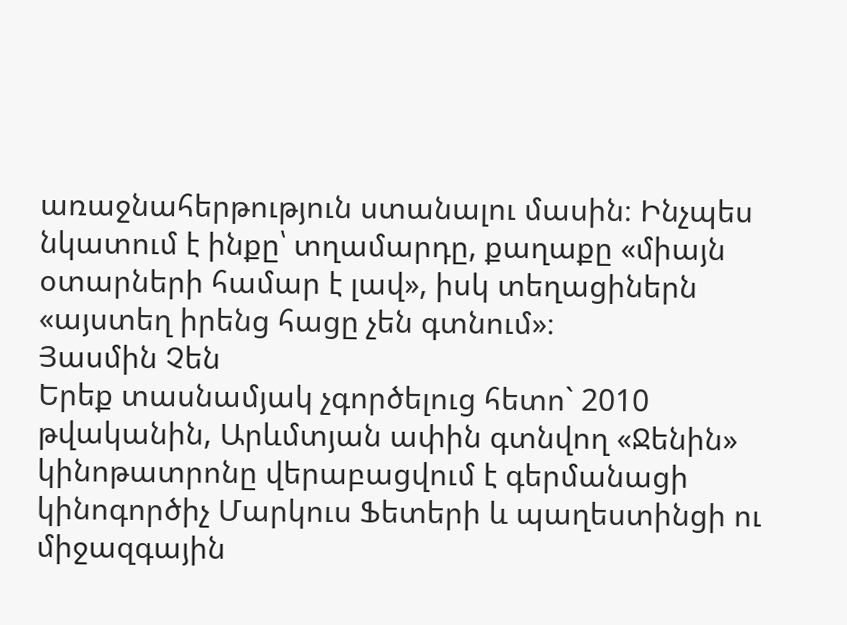առաջնահերթություն ստանալու մասին։ Ինչպես նկատում է ինքը՝ տղամարդը, քաղաքը «միայն օտարների համար է լավ», իսկ տեղացիներն «այստեղ իրենց հացը չեն գտնում»։
Յասմին Չեն
Երեք տասնամյակ չգործելուց հետո` 2010 թվականին, Արևմտյան ափին գտնվող «Ջենին» կինոթատրոնը վերաբացվում է գերմանացի կինոգործիչ Մարկուս Ֆետերի և պաղեստինցի ու միջազգային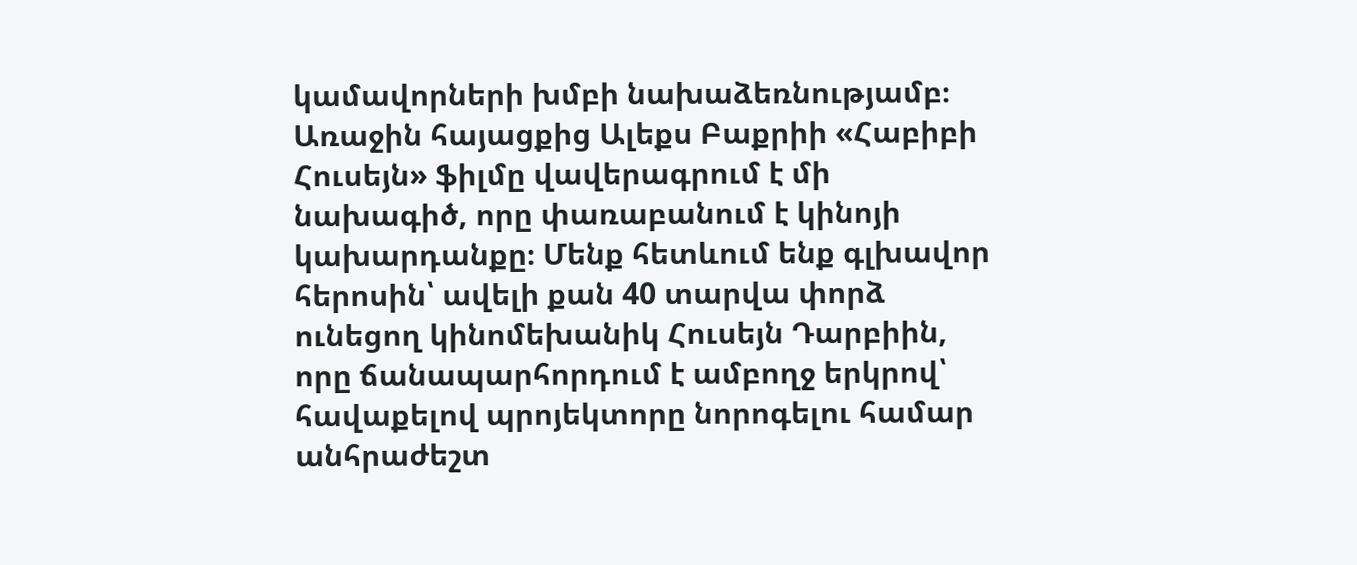կամավորների խմբի նախաձեռնությամբ։
Առաջին հայացքից Ալեքս Բաքրիի «Հաբիբի Հուսեյն» ֆիլմը վավերագրում է մի նախագիծ, որը փառաբանում է կինոյի կախարդանքը։ Մենք հետևում ենք գլխավոր հերոսին՝ ավելի քան 40 տարվա փորձ ունեցող կինոմեխանիկ Հուսեյն Դարբիին, որը ճանապարհորդում է ամբողջ երկրով՝ հավաքելով պրոյեկտորը նորոգելու համար անհրաժեշտ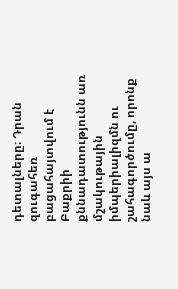դետալները։ Դրան զուգահեռ բացահայտվում է Բաքրիի քննադատությունն առ մշակութային իմպերիալիզմն ու շահագործումը, որոնք նաև այս ա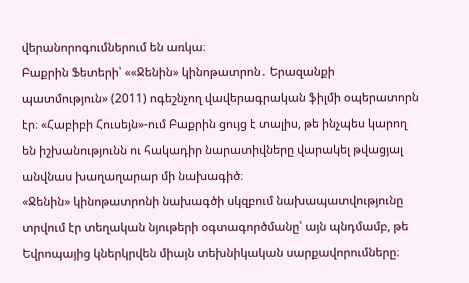վերանորոգումներում են առկա։
Բաքրին Ֆետերի՝ ««Ջենին» կինոթատրոն․ Երազանքի պատմություն» (2011) ոգեշնչող վավերագրական ֆիլմի օպերատորն էր։ «Հաբիբի Հուսեյն»-ում Բաքրին ցույց է տալիս, թե ինչպես կարող են իշխանությունն ու հակադիր նարատիվները վարակել թվացյալ անվնաս խաղաղարար մի նախագիծ։
«Ջենին» կինոթատրոնի նախագծի սկզբում նախապատվությունը տրվում էր տեղական նյութերի օգտագործմանը՝ այն պնդմամբ, թե Եվրոպայից կներկրվեն միայն տեխնիկական սարքավորումները։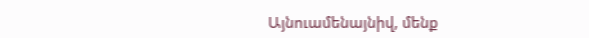Այնուամենայնիվ, մենք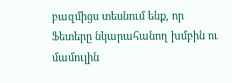բազմիցս տեսնում ենք, որ Ֆետերը նկարահանող խմբին ու մամուլին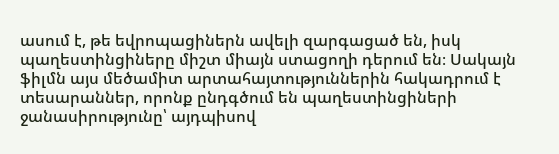ասում է, թե եվրոպացիներն ավելի զարգացած են, իսկ պաղեստինցիները միշտ միայն ստացողի դերում են։ Սակայն ֆիլմն այս մեծամիտ արտահայտություններին հակադրում է տեսարաններ, որոնք ընդգծում են պաղեստինցիների ջանասիրությունը՝ այդպիսով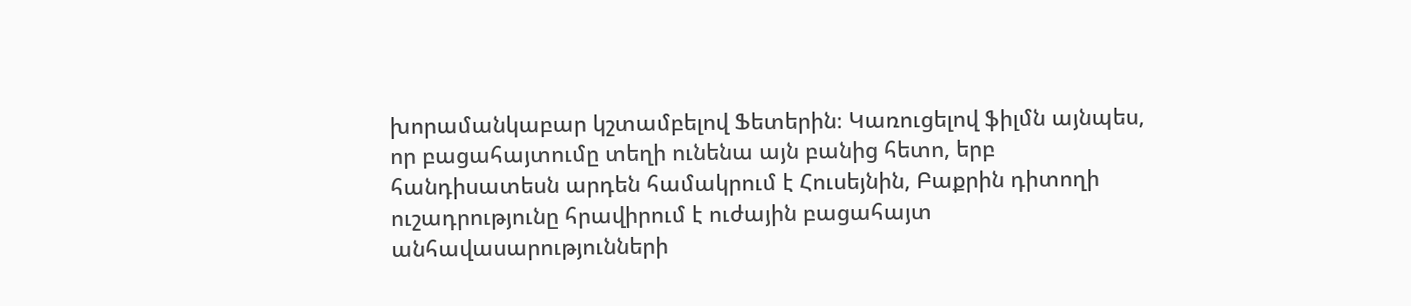խորամանկաբար կշտամբելով Ֆետերին։ Կառուցելով ֆիլմն այնպես, որ բացահայտումը տեղի ունենա այն բանից հետո, երբ հանդիսատեսն արդեն համակրում է Հուսեյնին, Բաքրին դիտողի ուշադրությունը հրավիրում է ուժային բացահայտ անհավասարությունների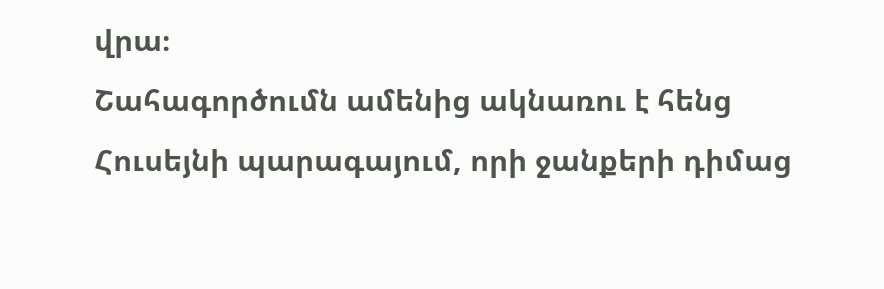վրա։
Շահագործումն ամենից ակնառու է հենց Հուսեյնի պարագայում, որի ջանքերի դիմաց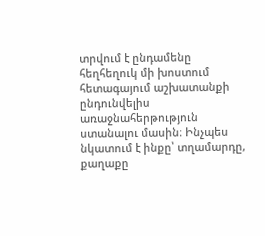տրվում է ընդամենը հեղհեղուկ մի խոստում հետագայում աշխատանքի ընդունվելիս առաջնահերթություն ստանալու մասին։ Ինչպես նկատում է ինքը՝ տղամարդը, քաղաքը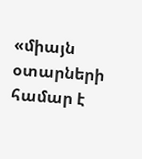«միայն օտարների համար է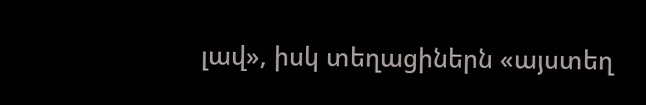լավ», իսկ տեղացիներն «այստեղ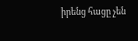իրենց հացը չեն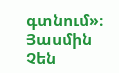գտնում»։
Յասմին Չեն